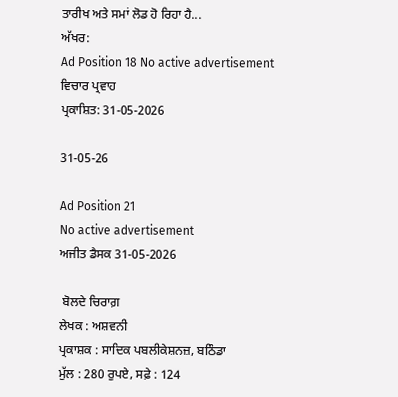ਤਾਰੀਖ ਅਤੇ ਸਮਾਂ ਲੋਡ ਹੋ ਰਿਹਾ ਹੈ...
ਅੱਖਰ:
Ad Position 18 No active advertisement
ਵਿਚਾਰ ਪ੍ਰਵਾਹ
ਪ੍ਰਕਾਸ਼ਿਤ: 31-05-2026

31-05-26

Ad Position 21
No active advertisement
ਅਜੀਤ ਡੈਸਕ 31-05-2026

 ਬੋਲਦੇ ਚਿਰਾਗ਼
ਲੇਖਕ : ਅਸ਼ਵਨੀ
ਪ੍ਰਕਾਸ਼ਕ : ਸਾਦਿਕ ਪਬਲੀਕੇਸ਼ਨਜ਼, ਬਠਿੰਡਾ
ਮੁੱਲ : 280 ਰੁਪਏ, ਸਫ਼ੇ : 124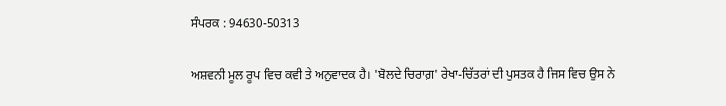ਸੰਪਰਕ : 94630-50313

ਅਸ਼ਵਨੀ ਮੂਲ ਰੂਪ ਵਿਚ ਕਵੀ ਤੇ ਅਨੁਵਾਦਕ ਹੈ। 'ਬੋਲਦੇ ਚਿਰਾਗ਼' ਰੇਖਾ-ਚਿੱਤਰਾਂ ਦੀ ਪੁਸਤਕ ਹੈ ਜਿਸ ਵਿਚ ਉਸ ਨੇ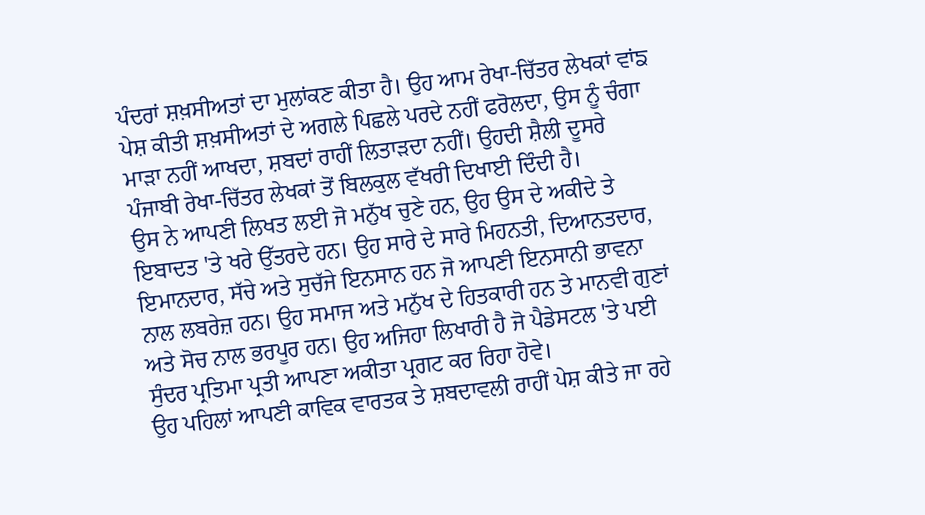ਪੰਦਰਾਂ ਸ਼ਖ਼ਸੀਅਤਾਂ ਦਾ ਮੁਲਾਂਕਣ ਕੀਤਾ ਹੈ। ਉਹ ਆਮ ਰੇਖਾ-ਚਿੱਤਰ ਲੇਖਕਾਂ ਵਾਂਙ ਪੇਸ਼ ਕੀਤੀ ਸ਼ਖ਼ਸੀਅਤਾਂ ਦੇ ਅਗਲੇ ਪਿਛਲੇ ਪਰਦੇ ਨਹੀਂ ਫਰੋਲਦਾ, ਉਸ ਨੂੰ ਚੰਗਾ ਮਾੜਾ ਨਹੀਂ ਆਖਦਾ, ਸ਼ਬਦਾਂ ਰਾਹੀਂ ਲਿਤਾੜਦਾ ਨਹੀਂ। ਉਹਦੀ ਸ਼ੈਲੀ ਦੂਸਰੇ ਪੰਜਾਬੀ ਰੇਖਾ-ਚਿੱਤਰ ਲੇਖਕਾਂ ਤੋਂ ਬਿਲਕੁਲ ਵੱਖਰੀ ਦਿਖਾਈ ਦਿੰਦੀ ਹੈ।
ਉਸ ਨੇ ਆਪਣੀ ਲਿਖਤ ਲਈ ਜੋ ਮਨੁੱਖ ਚੁਣੇ ਹਨ, ਉਹ ਉਸ ਦੇ ਅਕੀਦੇ ਤੇ ਇਬਾਦਤ 'ਤੇ ਖਰੇ ਉੱਤਰਦੇ ਹਨ। ਉਹ ਸਾਰੇ ਦੇ ਸਾਰੇ ਮਿਹਨਤੀ, ਦਿਆਨਤਦਾਰ, ਇਮਾਨਦਾਰ, ਸੱਚੇ ਅਤੇ ਸੁਚੱਜੇ ਇਨਸਾਨ ਹਨ ਜੋ ਆਪਣੀ ਇਨਸਾਨੀ ਭਾਵਨਾ ਨਾਲ ਲਬਰੇਜ਼ ਹਨ। ਉਹ ਸਮਾਜ ਅਤੇ ਮਨੁੱਖ ਦੇ ਹਿਤਕਾਰੀ ਹਨ ਤੇ ਮਾਨਵੀ ਗੁਣਾਂ ਅਤੇ ਸੋਚ ਨਾਲ ਭਰਪੂਰ ਹਨ। ਉਹ ਅਜਿਹਾ ਲਿਖਾਰੀ ਹੈ ਜੋ ਪੈਡੇਸਟਲ 'ਤੇ ਪਈ ਸੁੰਦਰ ਪ੍ਰਤਿਮਾ ਪ੍ਰਤੀ ਆਪਣਾ ਅਕੀਤਾ ਪ੍ਰਗਟ ਕਰ ਰਿਹਾ ਹੋਵੇ।
ਉਹ ਪਹਿਲਾਂ ਆਪਣੀ ਕਾਵਿਕ ਵਾਰਤਕ ਤੇ ਸ਼ਬਦਾਵਲੀ ਰਾਹੀਂ ਪੇਸ਼ ਕੀਤੇ ਜਾ ਰਹੇ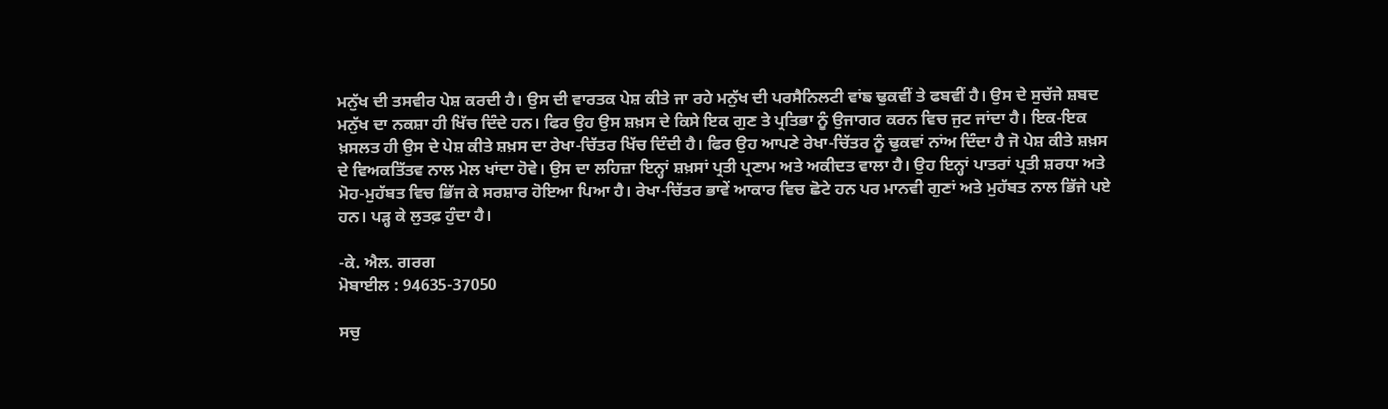ਮਨੁੱਖ ਦੀ ਤਸਵੀਰ ਪੇਸ਼ ਕਰਦੀ ਹੈ। ਉਸ ਦੀ ਵਾਰਤਕ ਪੇਸ਼ ਕੀਤੇ ਜਾ ਰਹੇ ਮਨੁੱਖ ਦੀ ਪਰਸੈਨਿਲਟੀ ਵਾਂਙ ਢੁਕਵੀਂ ਤੇ ਫਬਵੀਂ ਹੈ। ਉਸ ਦੇ ਸੁਚੱਜੇ ਸ਼ਬਦ ਮਨੁੱਖ ਦਾ ਨਕਸ਼ਾ ਹੀ ਖਿੱਚ ਦਿੰਦੇ ਹਨ। ਫਿਰ ਉਹ ਉਸ ਸ਼ਖ਼ਸ ਦੇ ਕਿਸੇ ਇਕ ਗੁਣ ਤੇ ਪ੍ਰਤਿਭਾ ਨੂੰ ਉਜਾਗਰ ਕਰਨ ਵਿਚ ਜੁਟ ਜਾਂਦਾ ਹੈ। ਇਕ-ਇਕ ਖ਼ਸਲਤ ਹੀ ਉਸ ਦੇ ਪੇਸ਼ ਕੀਤੇ ਸ਼ਖ਼ਸ ਦਾ ਰੇਖਾ-ਚਿੱਤਰ ਖਿੱਚ ਦਿੰਦੀ ਹੈ। ਫਿਰ ਉਹ ਆਪਣੇ ਰੇਖਾ-ਚਿੱਤਰ ਨੂੰ ਢੁਕਵਾਂ ਨਾਂਅ ਦਿੰਦਾ ਹੈ ਜੋ ਪੇਸ਼ ਕੀਤੇ ਸ਼ਖ਼ਸ ਦੇ ਵਿਅਕਤਿੱਤਵ ਨਾਲ ਮੇਲ ਖਾਂਦਾ ਹੋਵੇ। ਉਸ ਦਾ ਲਹਿਜ਼ਾ ਇਨ੍ਹਾਂ ਸ਼ਖ਼ਸਾਂ ਪ੍ਰਤੀ ਪ੍ਰਣਾਮ ਅਤੇ ਅਕੀਦਤ ਵਾਲਾ ਹੈ। ਉਹ ਇਨ੍ਹਾਂ ਪਾਤਰਾਂ ਪ੍ਰਤੀ ਸ਼ਰਧਾ ਅਤੇ ਮੋਹ-ਮੁਹੱਬਤ ਵਿਚ ਭਿੱਜ ਕੇ ਸਰਸ਼ਾਰ ਹੋਇਆ ਪਿਆ ਹੈ। ਰੇਖਾ-ਚਿੱਤਰ ਭਾਵੇਂ ਆਕਾਰ ਵਿਚ ਛੋਟੇ ਹਨ ਪਰ ਮਾਨਵੀ ਗੁਣਾਂ ਅਤੇ ਮੁਹੱਬਤ ਨਾਲ ਭਿੱਜੇ ਪਏ ਹਨ। ਪੜ੍ਹ ਕੇ ਲੁਤਫ਼ ਹੁੰਦਾ ਹੈ।

-ਕੇ. ਐਲ. ਗਰਗ
ਮੋਬਾਈਲ : 94635-37050

ਸਚੁ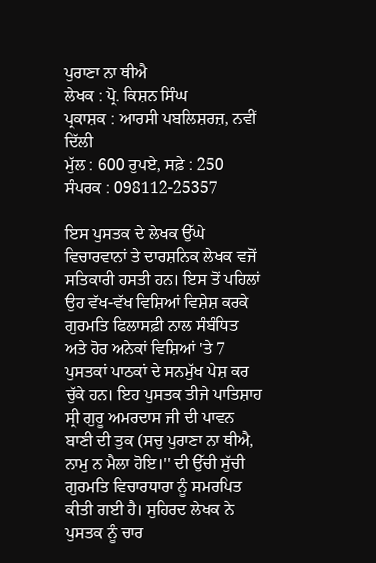ਪੁਰਾਣਾ ਨਾ ਥੀਐ
ਲੇਖਕ : ਪ੍ਰੋ. ਕਿਸ਼ਨ ਸਿੰਘ
ਪ੍ਰਕਾਸ਼ਕ : ਆਰਸੀ ਪਬਲਿਸ਼ਰਜ਼, ਨਵੀਂ ਦਿੱਲੀ
ਮੁੱਲ : 600 ਰੁਪਏ, ਸਫ਼ੇ : 250
ਸੰਪਰਕ : 098112-25357

ਇਸ ਪੁਸਤਕ ਦੇ ਲੇਖਕ ਉੱਘੇ ਵਿਚਾਰਵਾਨਾਂ ਤੇ ਦਾਰਸ਼ਨਿਕ ਲੇਖਕ ਵਜੋਂ ਸਤਿਕਾਰੀ ਹਸਤੀ ਹਨ। ਇਸ ਤੋਂ ਪਹਿਲਾਂ ਉਹ ਵੱਖ-ਵੱਖ ਵਿਸ਼ਿਆਂ ਵਿਸ਼ੇਸ਼ ਕਰਕੇ ਗੁਰਮਤਿ ਫਿਲਾਸਫ਼ੀ ਨਾਲ ਸੰਬੰਧਿਤ ਅਤੇ ਹੋਰ ਅਨੇਕਾਂ ਵਿਸ਼ਿਆਂ 'ਤੇ 7 ਪੁਸਤਕਾਂ ਪਾਠਕਾਂ ਦੇ ਸਨਮੁੱਖ ਪੇਸ਼ ਕਰ ਚੁੱਕੇ ਹਨ। ਇਹ ਪੁਸਤਕ ਤੀਜੇ ਪਾਤਿਸ਼ਾਹ ਸ੍ਰੀ ਗੁਰੂ ਅਮਰਦਾਸ ਜੀ ਦੀ ਪਾਵਨ ਬਾਣੀ ਦੀ ਤੁਕ (ਸਚੁ ਪੁਰਾਣਾ ਨਾ ਥੀਐ, ਨਾਮੁ ਨ ਮੈਲਾ ਹੋਇ।'' ਦੀ ਉੱਚੀ ਸੁੱਚੀ ਗੁਰਮਤਿ ਵਿਚਾਰਧਾਰਾ ਨੂੰ ਸਮਰਪਿਤ ਕੀਤੀ ਗਈ ਹੈ। ਸੁਹਿਰਦ ਲੇਖਕ ਨੇ ਪੁਸਤਕ ਨੂੰ ਚਾਰ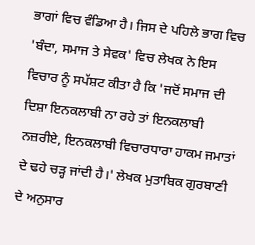ਭਾਗਾਂ ਵਿਚ ਵੰਡਿਆ ਹੈ। ਜਿਸ ਦੇ ਪਹਿਲੇ ਭਾਗ ਵਿਚ 'ਬੰਦਾ, ਸਮਾਜ ਤੇ ਸੇਵਕ' ਵਿਚ ਲੇਖਕ ਨੇ ਇਸ ਵਿਚਾਰ ਨੂੰ ਸਪੱਸ਼ਟ ਕੀਤਾ ਹੈ ਕਿ 'ਜਦੋਂ ਸਮਾਜ ਦੀ ਦਿਸ਼ਾ ਇਨਕਲਾਬੀ ਨਾ ਰਹੇ ਤਾਂ ਇਨਕਲਾਬੀ ਨਜ਼ਰੀਏ, ਇਨਕਲਾਬੀ ਵਿਚਾਰਧਾਰਾ ਹਾਕਮ ਜਮਾਤਾਂ ਦੇ ਢਹੇ ਚੜ੍ਹ ਜਾਂਦੀ ਹੈ।' ਲੇਖਕ ਮੁਤਾਬਿਕ ਗੁਰਬਾਣੀ ਦੇ ਅਨੁਸਾਰ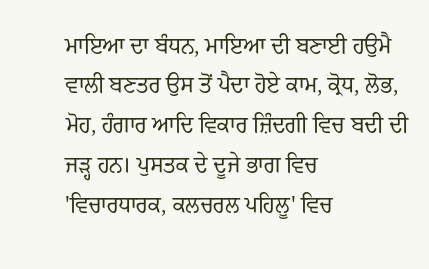ਮਾਇਆ ਦਾ ਬੰਧਨ, ਮਾਇਆ ਦੀ ਬਣਾਈ ਹਉਮੈ ਵਾਲੀ ਬਣਤਰ ਉਸ ਤੋਂ ਪੈਦਾ ਹੋਏ ਕਾਮ, ਕ੍ਰੋਧ, ਲੋਭ, ਮੋਹ, ਹੰਗਾਰ ਆਦਿ ਵਿਕਾਰ ਜ਼ਿੰਦਗੀ ਵਿਚ ਬਦੀ ਦੀ ਜੜ੍ਹ ਹਨ। ਪੁਸਤਕ ਦੇ ਦੂਜੇ ਭਾਗ ਵਿਚ 'ਵਿਚਾਰਧਾਰਕ, ਕਲਚਰਲ ਪਹਿਲੂ' ਵਿਚ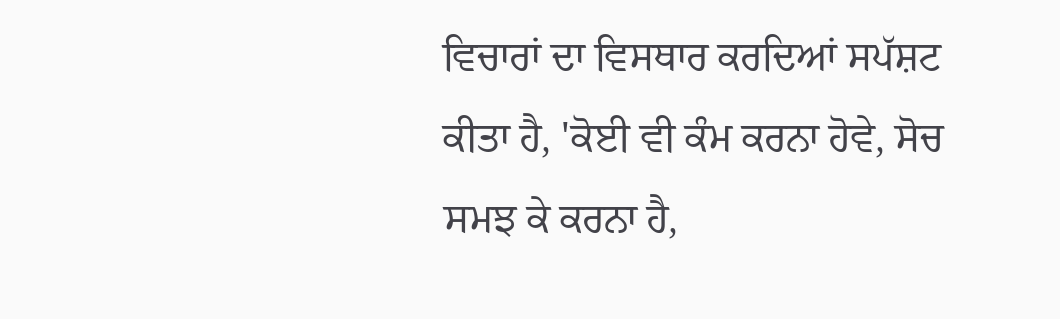ਵਿਚਾਰਾਂ ਦਾ ਵਿਸਥਾਰ ਕਰਦਿਆਂ ਸਪੱਸ਼ਟ ਕੀਤਾ ਹੈ, 'ਕੋਈ ਵੀ ਕੰਮ ਕਰਨਾ ਹੋਵੇ, ਸੋਚ ਸਮਝ ਕੇ ਕਰਨਾ ਹੈ,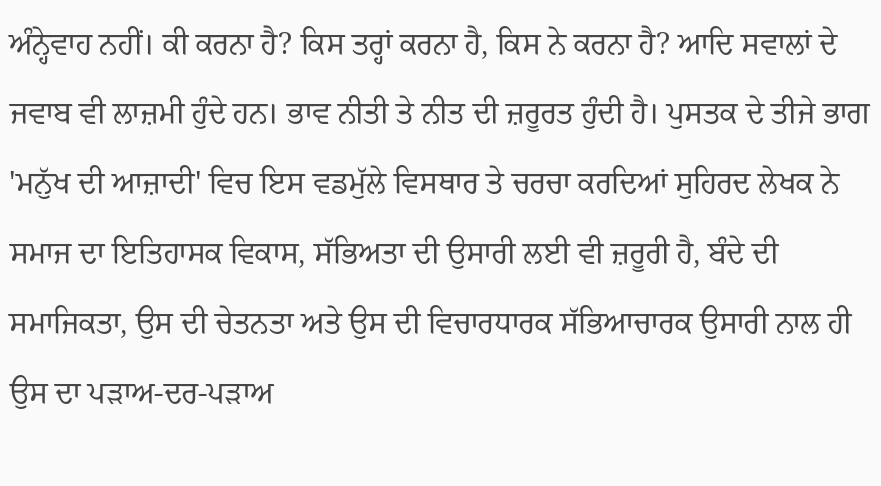ਅੰਨ੍ਹੇਵਾਹ ਨਹੀਂ। ਕੀ ਕਰਨਾ ਹੈ? ਕਿਸ ਤਰ੍ਹਾਂ ਕਰਨਾ ਹੈ, ਕਿਸ ਨੇ ਕਰਨਾ ਹੈ? ਆਦਿ ਸਵਾਲਾਂ ਦੇ ਜਵਾਬ ਵੀ ਲਾਜ਼ਮੀ ਹੁੰਦੇ ਹਨ। ਭਾਵ ਨੀਤੀ ਤੇ ਨੀਤ ਦੀ ਜ਼ਰੂਰਤ ਹੁੰਦੀ ਹੈ। ਪੁਸਤਕ ਦੇ ਤੀਜੇ ਭਾਗ 'ਮਨੁੱਖ ਦੀ ਆਜ਼ਾਦੀ' ਵਿਚ ਇਸ ਵਡਮੁੱਲੇ ਵਿਸਥਾਰ ਤੇ ਚਰਚਾ ਕਰਦਿਆਂ ਸੁਹਿਰਦ ਲੇਖਕ ਨੇ ਸਮਾਜ ਦਾ ਇਤਿਹਾਸਕ ਵਿਕਾਸ, ਸੱਭਿਅਤਾ ਦੀ ਉਸਾਰੀ ਲਈ ਵੀ ਜ਼ਰੂਰੀ ਹੈ, ਬੰਦੇ ਦੀ ਸਮਾਜਿਕਤਾ, ਉਸ ਦੀ ਚੇਤਨਤਾ ਅਤੇ ਉਸ ਦੀ ਵਿਚਾਰਧਾਰਕ ਸੱਭਿਆਚਾਰਕ ਉਸਾਰੀ ਨਾਲ ਹੀ ਉਸ ਦਾ ਪੜਾਅ-ਦਰ-ਪੜਾਅ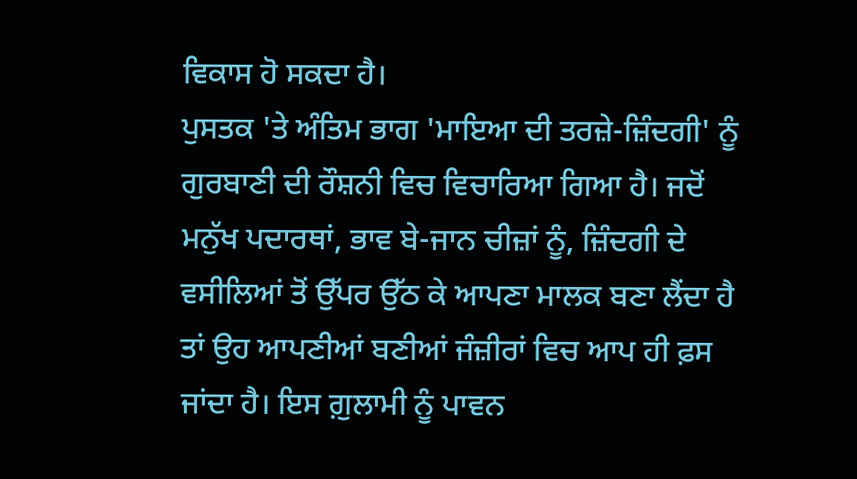ਵਿਕਾਸ ਹੋ ਸਕਦਾ ਹੈ।
ਪੁਸਤਕ 'ਤੇ ਅੰਤਿਮ ਭਾਗ 'ਮਾਇਆ ਦੀ ਤਰਜ਼ੇ-ਜ਼ਿੰਦਗੀ' ਨੂੰ ਗੁਰਬਾਣੀ ਦੀ ਰੌਸ਼ਨੀ ਵਿਚ ਵਿਚਾਰਿਆ ਗਿਆ ਹੈ। ਜਦੋਂ ਮਨੁੱਖ ਪਦਾਰਥਾਂ, ਭਾਵ ਬੇ-ਜਾਨ ਚੀਜ਼ਾਂ ਨੂੰ, ਜ਼ਿੰਦਗੀ ਦੇ ਵਸੀਲਿਆਂ ਤੋਂ ਉੱਪਰ ਉੱਠ ਕੇ ਆਪਣਾ ਮਾਲਕ ਬਣਾ ਲੈਂਦਾ ਹੈ ਤਾਂ ਉਹ ਆਪਣੀਆਂ ਬਣੀਆਂ ਜੰਜ਼ੀਰਾਂ ਵਿਚ ਆਪ ਹੀ ਫ਼ਸ ਜਾਂਦਾ ਹੈ। ਇਸ ਗ਼ੁਲਾਮੀ ਨੂੰ ਪਾਵਨ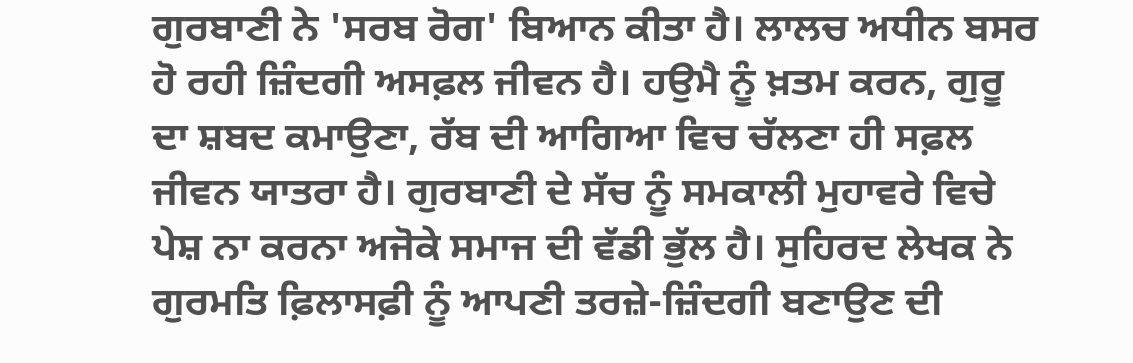ਗੁਰਬਾਣੀ ਨੇ 'ਸਰਬ ਰੋਗ' ਬਿਆਨ ਕੀਤਾ ਹੈ। ਲਾਲਚ ਅਧੀਨ ਬਸਰ ਹੋ ਰਹੀ ਜ਼ਿੰਦਗੀ ਅਸਫ਼ਲ ਜੀਵਨ ਹੈ। ਹਉਮੈ ਨੂੰ ਖ਼ਤਮ ਕਰਨ, ਗੁਰੂ ਦਾ ਸ਼ਬਦ ਕਮਾਉਣਾ, ਰੱਬ ਦੀ ਆਗਿਆ ਵਿਚ ਚੱਲਣਾ ਹੀ ਸਫ਼ਲ ਜੀਵਨ ਯਾਤਰਾ ਹੈ। ਗੁਰਬਾਣੀ ਦੇ ਸੱਚ ਨੂੰ ਸਮਕਾਲੀ ਮੁਹਾਵਰੇ ਵਿਚੇ ਪੇਸ਼ ਨਾ ਕਰਨਾ ਅਜੋਕੇ ਸਮਾਜ ਦੀ ਵੱਡੀ ਭੁੱਲ ਹੈ। ਸੁਹਿਰਦ ਲੇਖਕ ਨੇ ਗੁਰਮਤਿ ਫ਼ਿਲਾਸਫ਼ੀ ਨੂੰ ਆਪਣੀ ਤਰਜ਼ੇ-ਜ਼ਿੰਦਗੀ ਬਣਾਉਣ ਦੀ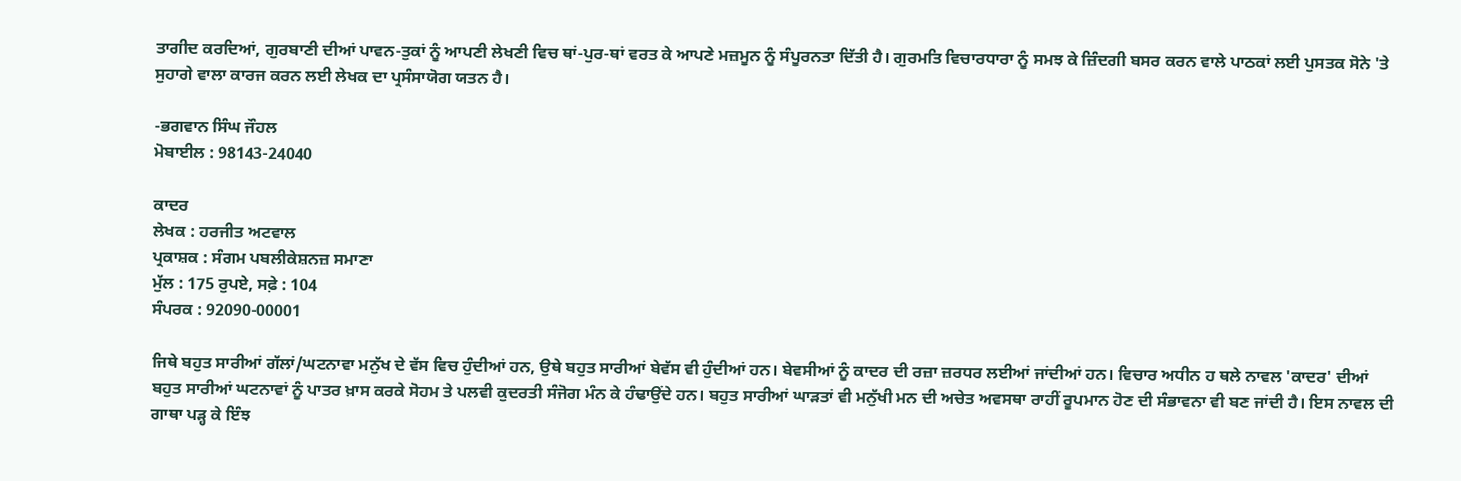ਤਾਗੀਦ ਕਰਦਿਆਂ, ਗੁਰਬਾਣੀ ਦੀਆਂ ਪਾਵਨ-ਤੁਕਾਂ ਨੂੰ ਆਪਣੀ ਲੇਖਣੀ ਵਿਚ ਥਾਂ-ਪੁਰ-ਥਾਂ ਵਰਤ ਕੇ ਆਪਣੇ ਮਜ਼ਮੂਨ ਨੂੰ ਸੰਪੂਰਨਤਾ ਦਿੱਤੀ ਹੈ। ਗੁਰਮਤਿ ਵਿਚਾਰਧਾਰਾ ਨੂੰ ਸਮਝ ਕੇ ਜ਼ਿੰਦਗੀ ਬਸਰ ਕਰਨ ਵਾਲੇ ਪਾਠਕਾਂ ਲਈ ਪੁਸਤਕ ਸੋਨੇ 'ਤੇ ਸੁਹਾਗੇ ਵਾਲਾ ਕਾਰਜ ਕਰਨ ਲਈ ਲੇਖਕ ਦਾ ਪ੍ਰਸੰਸਾਯੋਗ ਯਤਨ ਹੈ।

-ਭਗਵਾਨ ਸਿੰਘ ਜੌਹਲ
ਮੋਬਾਈਲ : 98143-24040

ਕਾਦਰ
ਲੇਖਕ : ਹਰਜੀਤ ਅਟਵਾਲ
ਪ੍ਰਕਾਸ਼ਕ : ਸੰਗਮ ਪਬਲੀਕੇਸ਼ਨਜ਼ ਸਮਾਣਾ
ਮੁੱਲ : 175 ਰੁਪਏ, ਸਫ਼ੇ : 104
ਸੰਪਰਕ : 92090-00001

ਜਿਥੇ ਬਹੁਤ ਸਾਰੀਆਂ ਗੱਲਾਂ/ਘਟਨਾਵਾ ਮਨੁੱਖ ਦੇ ਵੱਸ ਵਿਚ ਹੁੰਦੀਆਂ ਹਨ, ਉਥੇ ਬਹੁਤ ਸਾਰੀਆਂ ਬੇਵੱਸ ਵੀ ਹੁੰਦੀਆਂ ਹਨ। ਬੇਵਸੀਆਂ ਨੂੰ ਕਾਦਰ ਦੀ ਰਜ਼ਾ ਜ਼ਰਧਰ ਲਈਆਂ ਜਾਂਦੀਆਂ ਹਨ। ਵਿਚਾਰ ਅਧੀਨ ਹ ਥਲੇ ਨਾਵਲ 'ਕਾਦਰ' ਦੀਆਂ ਬਹੁਤ ਸਾਰੀਆਂ ਘਟਨਾਵਾਂ ਨੂੰ ਪਾਤਰ ਖ਼ਾਸ ਕਰਕੇ ਸੋਹਮ ਤੇ ਪਲਵੀ ਕੁਦਰਤੀ ਸੰਜੋਗ ਮੰਨ ਕੇ ਹੰਢਾਉਂਦੇ ਹਨ। ਬਹੁਤ ਸਾਰੀਆਂ ਘਾੜਤਾਂ ਵੀ ਮਨੁੱਖੀ ਮਨ ਦੀ ਅਚੇਤ ਅਵਸਥਾ ਰਾਹੀਂ ਰੂਪਮਾਨ ਹੋਣ ਦੀ ਸੰਭਾਵਨਾ ਵੀ ਬਣ ਜਾਂਦੀ ਹੈ। ਇਸ ਨਾਵਲ ਦੀ ਗਾਥਾ ਪੜ੍ਹ ਕੇ ਇੰਝ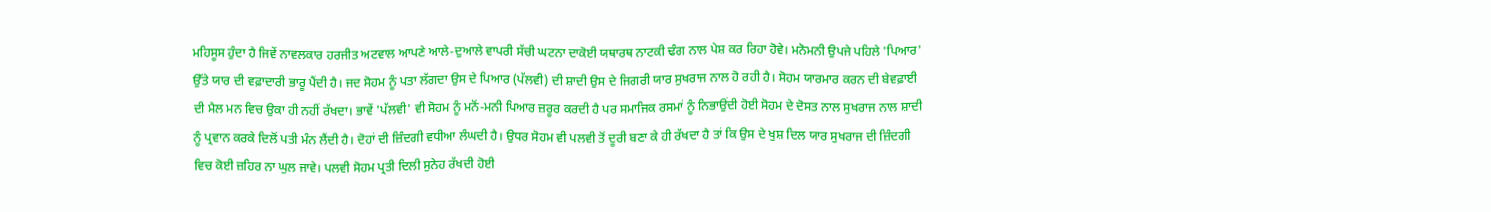ਮਹਿਸੂਸ ਹੁੰਦਾ ਹੈ ਜਿਵੇਂ ਨਾਵਲਕਾਰ ਹਰਜੀਤ ਅਟਵਾਲ ਆਪਣੇ ਆਲੇ-ਦੁਆਲੇ ਵਾਪਰੀ ਸੱਚੀ ਘਟਨਾ ਦਾਕੋਈ ਯਥਾਰਥ ਨਾਟਕੀ ਢੰਗ ਨਾਲ ਪੇਸ਼ ਕਰ ਰਿਹਾ ਹੋਵੇ। ਮਨੋਮਨੀ ਉਪਜੇ ਪਹਿਲੇ 'ਪਿਆਰ' ਉੱਤੇ ਯਾਰ ਦੀ ਵਫ਼ਾਦਾਰੀ ਭਾਰੂ ਪੈਂਦੀ ਹੈ। ਜਦ ਸੋਹਮ ਨੂੰ ਪਤਾ ਲੱਗਦਾ ਉਸ ਦੇ ਪਿਆਰ (ਪੱਲਵੀ) ਦੀ ਸ਼ਾਦੀ ਉਸ ਦੇ ਜਿਗਰੀ ਯਾਰ ਸੁਖਰਾਜ ਨਾਲ ਹੋ ਰਹੀ ਹੈ। ਸੋਹਮ ਯਾਰਮਾਰ ਕਰਨ ਦੀ ਬੇਵਫ਼ਾਈ ਦੀ ਮੈਲ ਮਨ ਵਿਚ ਉਕਾ ਹੀ ਨਹੀਂ ਰੱਖਦਾ। ਭਾਵੇਂ 'ਪੱਲਵੀ' ਵੀ ਸੋਹਮ ਨੂੰ ਮਨੋਂ-ਮਨੀ ਪਿਆਰ ਜ਼ਰੂਰ ਕਰਦੀ ਹੈ ਪਰ ਸਮਾਜਿਕ ਰਸਮਾਂ ਨੂੰ ਨਿਭਾਉਂਦੀ ਹੋਈ ਸੋਹਮ ਦੇ ਦੋਸਤ ਨਾਲ ਸੁਖਰਾਜ ਨਾਲ ਸ਼ਾਦੀ ਨੂੰ ਪ੍ਰਵਾਨ ਕਰਕੇ ਦਿਲੋਂ ਪਤੀ ਮੰਨ ਲੈਂਦੀ ਹੈ। ਦੋਹਾਂ ਦੀ ਜ਼ਿੰਦਗੀ ਵਧੀਆ ਲੰਘਦੀ ਹੈ। ਉਧਰ ਸੋਹਮ ਵੀ ਪਲਵੀ ਤੋਂ ਦੂਰੀ ਬਣਾ ਕੇ ਹੀ ਰੱਖਦਾ ਹੈ ਤਾਂ ਕਿ ਉਸ ਦੇ ਖੁਸ਼ ਦਿਲ ਯਾਰ ਸੁਖਰਾਜ ਦੀ ਜ਼ਿੰਦਗੀ ਵਿਚ ਕੋਈ ਜ਼ਹਿਰ ਨਾ ਘੁਲ ਜਾਵੇ। ਪਲਵੀ ਸੋਹਮ ਪ੍ਰਤੀ ਦਿਲੀ ਸੁਨੇਹ ਰੱਖਦੀ ਹੋਈ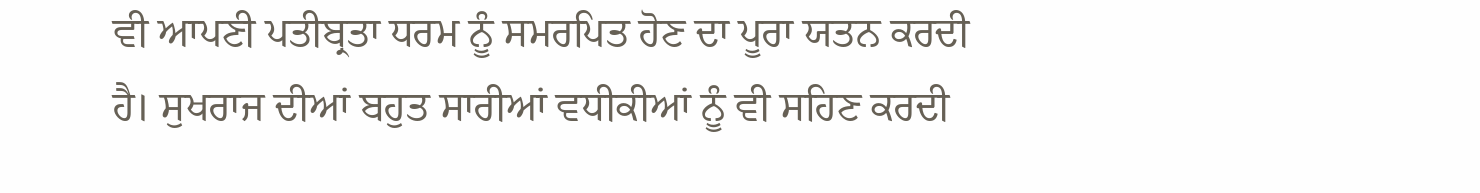ਵੀ ਆਪਣੀ ਪਤੀਬ੍ਰਤਾ ਧਰਮ ਨੂੰ ਸਮਰਪਿਤ ਹੋਣ ਦਾ ਪੂਰਾ ਯਤਨ ਕਰਦੀ ਹੈ। ਸੁਖਰਾਜ ਦੀਆਂ ਬਹੁਤ ਸਾਰੀਆਂ ਵਧੀਕੀਆਂ ਨੂੰ ਵੀ ਸਹਿਣ ਕਰਦੀ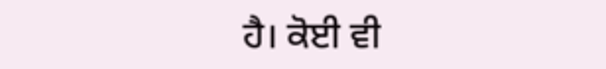ਹੈ। ਕੋਈ ਵੀ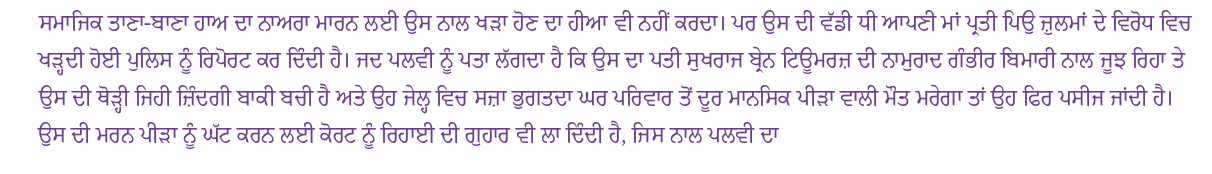ਸਮਾਜਿਕ ਤਾਣਾ-ਬਾਣਾ ਹਾਅ ਦਾ ਨਾਅਰਾ ਮਾਰਨ ਲਈ ਉਸ ਨਾਲ ਖੜਾ ਹੋਣ ਦਾ ਹੀਆ ਵੀ ਨਹੀਂ ਕਰਦਾ। ਪਰ ਉਸ ਦੀ ਵੱਡੀ ਧੀ ਆਪਣੀ ਮਾਂ ਪ੍ਰਤੀ ਪਿਉ ਜ਼ੁਲਮਾਂ ਦੇ ਵਿਰੋਧ ਵਿਚ ਖੜ੍ਹਦੀ ਹੋਈ ਪੁਲਿਸ ਨੂੰ ਰਿਪੋਰਟ ਕਰ ਦਿੰਦੀ ਹੈ। ਜਦ ਪਲਵੀ ਨੂੰ ਪਤਾ ਲੱਗਦਾ ਹੈ ਕਿ ਉਸ ਦਾ ਪਤੀ ਸੁਖਰਾਜ ਬ੍ਰੇਨ ਟਿਊਮਰਜ਼ ਦੀ ਨਾਮੁਰਾਦ ਗੰਭੀਰ ਬਿਮਾਰੀ ਨਾਲ ਜੂਝ ਰਿਹਾ ਤੇ ਉਸ ਦੀ ਥੋੜ੍ਹੀ ਜਿਹੀ ਜ਼ਿੰਦਗੀ ਬਾਕੀ ਬਚੀ ਹੈ ਅਤੇ ਉਹ ਜੇਲ੍ਹ ਵਿਚ ਸਜ਼ਾ ਭੁਗਤਦਾ ਘਰ ਪਰਿਵਾਰ ਤੋਂ ਦੂਰ ਮਾਨਸਿਕ ਪੀੜਾ ਵਾਲੀ ਮੌਤ ਮਰੇਗਾ ਤਾਂ ਉਹ ਫਿਰ ਪਸੀਜ ਜਾਂਦੀ ਹੈ। ਉਸ ਦੀ ਮਰਨ ਪੀੜਾ ਨੂੰ ਘੱਟ ਕਰਨ ਲਈ ਕੋਰਟ ਨੂੰ ਰਿਹਾਈ ਦੀ ਗੁਹਾਰ ਵੀ ਲਾ ਦਿੰਦੀ ਹੈ, ਜਿਸ ਨਾਲ ਪਲਵੀ ਦਾ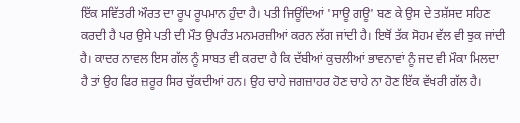ਇੱਕ ਸਵਿੱਤਰੀ ਔਰਤ ਦਾ ਰੂਪ ਰੂਪਮਾਨ ਹੁੰਦਾ ਹੈ। ਪਤੀ ਜਿਊਂਦਿਆਂ 'ਸਾਊ ਗਊ' ਬਣ ਕੇ ਉਸ ਦੇ ਤਸ਼ੱਸਦ ਸਹਿਣ ਕਰਦੀ ਹੈ ਪਰ ਉਸੇ ਪਤੀ ਦੀ ਮੌਤ ਉਪਰੰਤ ਮਨਮਰਜ਼ੀਆਂ ਕਰਨ ਲੱਗ ਜਾਂਦੀ ਹੈ। ਇਥੋਂ ਤੱਕ ਸੋਹਮ ਵੱਲ ਵੀ ਝੁਕ ਜਾਂਦੀ ਹੈ। ਕਾਦਰ ਨਾਵਲ ਇਸ ਗੱਲ ਨੂੰ ਸਾਬਤ ਵੀ ਕਰਦਾ ਹੈ ਕਿ ਦੱਬੀਆਂ ਕੁਚਲੀਆਂ ਭਾਵਨਾਵਾਂ ਨੂੰ ਜਦ ਵੀ ਮੌਕਾ ਮਿਲਦਾ ਹੈ ਤਾਂ ਉਹ ਫਿਰ ਜ਼ਰੂਰ ਸਿਰ ਚੁੱਕਦੀਆਂ ਹਨ। ਉਹ ਚਾਹੇ ਜਗਜ਼ਾਹਰ ਹੋਣ ਚਾਹੇ ਨਾ ਹੋਣ ਇੱਕ ਵੱਖਰੀ ਗੱਲ ਹੈ।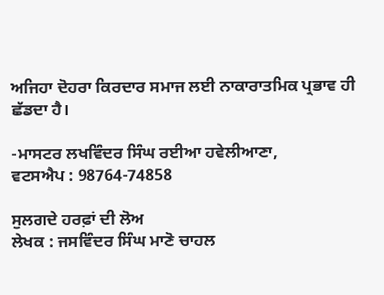ਅਜਿਹਾ ਦੋਹਰਾ ਕਿਰਦਾਰ ਸਮਾਜ ਲਈ ਨਾਕਾਰਾਤਮਿਕ ਪ੍ਰਭਾਵ ਹੀ ਛੱਡਦਾ ਹੈ।

-ਮਾਸਟਰ ਲਖਵਿੰਦਰ ਸਿੰਘ ਰਈਆ ਹਵੇਲੀਆਣਾ,
ਵਟਸਐਪ : 98764-74858

ਸੁਲਗਦੇ ਹਰਫ਼ਾਂ ਦੀ ਲੋਅ
ਲੇਖਕ : ਜਸਵਿੰਦਰ ਸਿੰਘ ਮਾਣੋ ਚਾਹਲ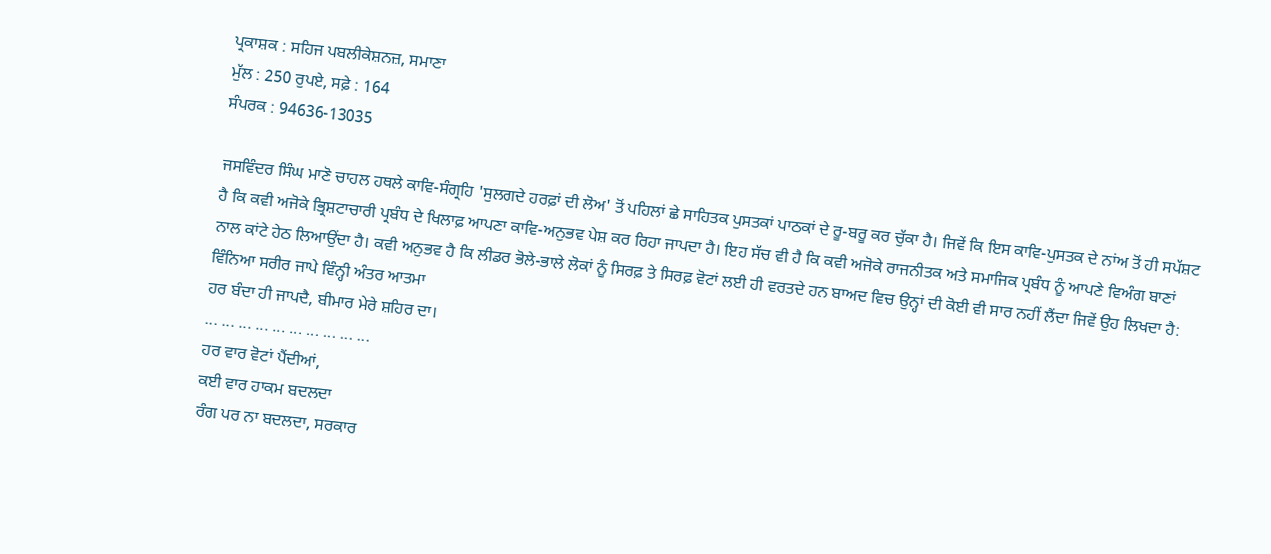ਪ੍ਰਕਾਸ਼ਕ : ਸਹਿਜ ਪਬਲੀਕੇਸ਼ਨਜ਼, ਸਮਾਣਾ
ਮੁੱਲ : 250 ਰੁਪਏ, ਸਫ਼ੇ : 164
ਸੰਪਰਕ : 94636-13035

ਜਸਵਿੰਦਰ ਸਿੰਘ ਮਾਣੋ ਚਾਹਲ ਹਥਲੇ ਕਾਵਿ-ਸੰਗ੍ਰਹਿ 'ਸੁਲਗਦੇ ਹਰਫ਼ਾਂ ਦੀ ਲੋਅ' ਤੋਂ ਪਹਿਲਾਂ ਛੇ ਸਾਹਿਤਕ ਪੁਸਤਕਾਂ ਪਾਠਕਾਂ ਦੇ ਰੂ-ਬਰੂ ਕਰ ਚੁੱਕਾ ਹੈ। ਜਿਵੇਂ ਕਿ ਇਸ ਕਾਵਿ-ਪੁਸਤਕ ਦੇ ਨਾਂਅ ਤੋਂ ਹੀ ਸਪੱਸ਼ਟ ਹੈ ਕਿ ਕਵੀ ਅਜੋਕੇ ਭ੍ਰਿਸ਼ਟਾਚਾਰੀ ਪ੍ਰਬੰਧ ਦੇ ਖਿਲਾਫ਼ ਆਪਣਾ ਕਾਵਿ-ਅਨੁਭਵ ਪੇਸ਼ ਕਰ ਰਿਹਾ ਜਾਪਦਾ ਹੈ। ਇਹ ਸੱਚ ਵੀ ਹੈ ਕਿ ਕਵੀ ਅਜੋਕੇ ਰਾਜਨੀਤਕ ਅਤੇ ਸਮਾਜਿਕ ਪ੍ਰਬੰਧ ਨੂੰ ਆਪਣੇ ਵਿਅੰਗ ਬਾਣਾਂ ਨਾਲ ਕਾਂਟੇ ਹੇਠ ਲਿਆਉਂਦਾ ਹੈ। ਕਵੀ ਅਨੁਭਵ ਹੈ ਕਿ ਲੀਡਰ ਭੋਲੇ-ਭਾਲੇ ਲੋਕਾਂ ਨੂੰ ਸਿਰਫ਼ ਤੇ ਸਿਰਫ਼ ਵੋਟਾਂ ਲਈ ਹੀ ਵਰਤਦੇ ਹਨ ਬਾਅਦ ਵਿਚ ਉਨ੍ਹਾਂ ਦੀ ਕੋਈ ਵੀ ਸਾਰ ਨਹੀਂ ਲੈਂਦਾ ਜਿਵੇਂ ਉਹ ਲਿਖਦਾ ਹੈ:
ਵਿੰਨਿਆ ਸਰੀਰ ਜਾਪੇ ਵਿੰਨ੍ਹੀ ਅੰਤਰ ਆਤਮਾ
ਹਰ ਬੰਦਾ ਹੀ ਜਾਪਦੈ, ਬੀਮਾਰ ਮੇਰੇ ਸ਼ਹਿਰ ਦਾ।
... ... ... ... ... ... ... ... ... ...
ਹਰ ਵਾਰ ਵੋਟਾਂ ਪੈਂਦੀਆਂ,
ਕਈ ਵਾਰ ਹਾਕਮ ਬਦਲਦਾ
ਰੰਗ ਪਰ ਨਾ ਬਦਲਦਾ, ਸਰਕਾਰ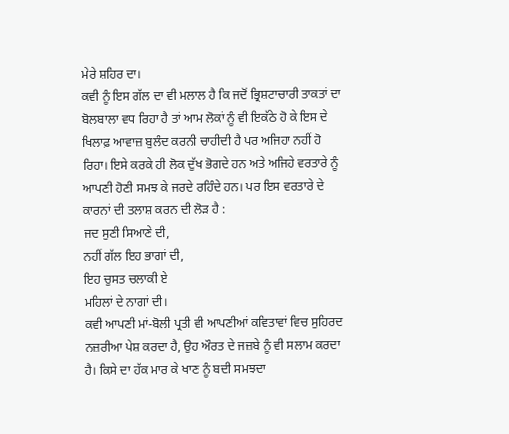ਮੇਰੇ ਸ਼ਹਿਰ ਦਾ।
ਕਵੀ ਨੂੰ ਇਸ ਗੱਲ ਦਾ ਵੀ ਮਲਾਲ ਹੈ ਕਿ ਜਦੋਂ ਭ੍ਰਿਸ਼ਟਾਚਾਰੀ ਤਾਕਤਾਂ ਦਾ ਬੋਲਬਾਲਾ ਵਧ ਰਿਹਾ ਹੈ ਤਾਂ ਆਮ ਲੋਕਾਂ ਨੂੰ ਵੀ ਇਕੱਠੇ ਹੋ ਕੇ ਇਸ ਦੇ ਖਿਲਾਫ਼ ਆਵਾਜ਼ ਬੁਲੰਦ ਕਰਨੀ ਚਾਹੀਦੀ ਹੈ ਪਰ ਅਜਿਹਾ ਨਹੀਂ ਹੋ ਰਿਹਾ। ਇਸੇ ਕਰਕੇ ਹੀ ਲੋਕ ਦੁੱਖ ਭੋਗਦੇ ਹਨ ਅਤੇ ਅਜਿਹੇ ਵਰਤਾਰੇ ਨੂੰ ਆਪਣੀ ਹੋਣੀ ਸਮਝ ਕੇ ਜਰਦੇ ਰਹਿੰਦੇ ਹਨ। ਪਰ ਇਸ ਵਰਤਾਰੇ ਦੇ ਕਾਰਨਾਂ ਦੀ ਤਲਾਸ਼ ਕਰਨ ਦੀ ਲੋੜ ਹੈ :
ਜਦ ਸੁਣੀ ਸਿਆਣੇ ਦੀ,
ਨਹੀਂ ਗੱਲ ਇਹ ਭਾਗਾਂ ਦੀ,
ਇਹ ਚੁਸਤ ਚਲਾਕੀ ਏ
ਮਹਿਲਾਂ ਦੇ ਨਾਗਾਂ ਦੀ।
ਕਵੀ ਆਪਣੀ ਮਾਂ-ਬੋਲੀ ਪ੍ਰਤੀ ਵੀ ਆਪਣੀਆਂ ਕਵਿਤਾਵਾਂ ਵਿਚ ਸੁਹਿਰਦ ਨਜ਼ਰੀਆ ਪੇਸ਼ ਕਰਦਾ ਹੈ, ਉਹ ਔਰਤ ਦੇ ਜਜ਼ਬੇ ਨੂੰ ਵੀ ਸਲਾਮ ਕਰਦਾ ਹੈ। ਕਿਸੇ ਦਾ ਹੱਕ ਮਾਰ ਕੇ ਖਾਣ ਨੂੰ ਬਦੀ ਸਮਝਦਾ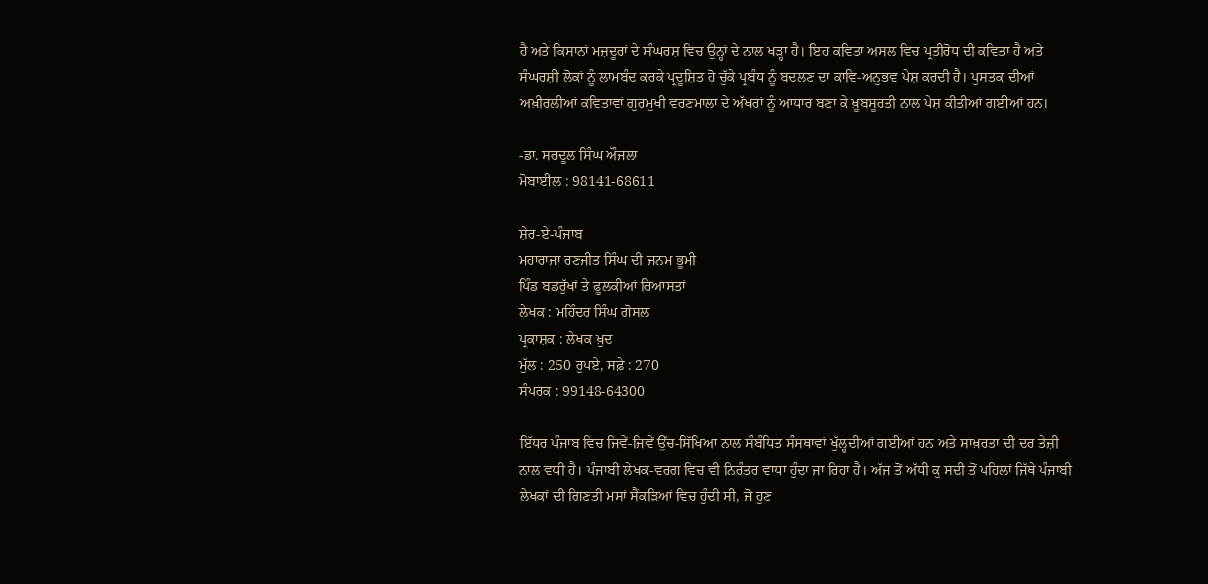ਹੈ ਅਤੇ ਕਿਸਾਨਾਂ ਮਜ਼ਦੂਰਾਂ ਦੇ ਸੰਘਰਸ਼ ਵਿਚ ਉਨ੍ਹਾਂ ਦੇ ਨਾਲ ਖੜ੍ਹਾ ਹੈ। ਇਹ ਕਵਿਤਾ ਅਸਲ ਵਿਚ ਪ੍ਰਤੀਰੋਧ ਦੀ ਕਵਿਤਾ ਹੈ ਅਤੇ ਸੰਘਰਸ਼ੀ ਲੋਕਾਂ ਨੂੰ ਲਾਮਬੰਦ ਕਰਕੇ ਪ੍ਰਦੂਸ਼ਿਤ ਹੋ ਚੁੱਕੇ ਪ੍ਰਬੰਧ ਨੂੰ ਬਦਲਣ ਦਾ ਕਾਵਿ-ਅਨੁਭਵ ਪੇਸ਼ ਕਰਦੀ ਹੈ। ਪੁਸਤਕ ਦੀਆਂ ਅਖ਼ੀਰਲੀਆਂ ਕਵਿਤਾਵਾਂ ਗੁਰਮੁਖੀ ਵਰਣਮਾਲਾ ਦੇ ਅੱਖਰਾਂ ਨੂੰ ਆਧਾਰ ਬਣਾ ਕੇ ਖ਼ੂਬਸੂਰਤੀ ਨਾਲ ਪੇਸ਼ ਕੀਤੀਆਂ ਗਈਆਂ ਹਨ।

-ਡਾ. ਸਰਦੂਲ ਸਿੰਘ ਔਜਲਾ
ਮੋਬਾਈਲ : 98141-68611

ਸ਼ੇਰ-ਏ-ਪੰਜਾਬ
ਮਹਾਰਾਜਾ ਰਣਜੀਤ ਸਿੰਘ ਦੀ ਜਨਮ ਭੂਮੀ
ਪਿੰਡ ਬਡਰੁੱਖਾਂ ਤੇ ਫੂਲਕੀਆਂ ਰਿਆਸਤਾਂ
ਲੇਖਕ : ਮਹਿੰਦਰ ਸਿੰਘ ਗੋਸਲ
ਪ੍ਰਕਾਸ਼ਕ : ਲੇਖਕ ਖ਼ੁਦ
ਮੁੱਲ : 250 ਰੁਪਏ, ਸਫ਼ੇ : 270
ਸੰਪਰਕ : 99148-64300

ਇੱਧਰ ਪੰਜਾਬ ਵਿਚ ਜਿਵੇਂ-ਜਿਵੇਂ ਉੱਚ-ਸਿੱਖਿਆ ਨਾਲ ਸੰਬੰਧਿਤ ਸੰਸਥਾਵਾਂ ਖੁੱਲ੍ਹਦੀਆਂ ਗਈਆਂ ਹਨ ਅਤੇ ਸਾਖ਼ਰਤਾ ਦੀ ਦਰ ਤੇਜ਼ੀ ਨਾਲ ਵਧੀ ਹੈ। ਪੰਜਾਬੀ ਲੇਖਕ-ਵਰਗ ਵਿਚ ਵੀ ਨਿਰੰਤਰ ਵਾਧਾ ਹੁੰਦਾ ਜਾ ਰਿਹਾ ਹੈ। ਅੱਜ ਤੋਂ ਅੱਧੀ ਕੁ ਸਦੀ ਤੋਂ ਪਹਿਲਾਂ ਜਿੱਥੇ ਪੰਜਾਬੀ ਲੇਖਕਾਂ ਦੀ ਗਿਣਤੀ ਮਸਾਂ ਸੈਂਕੜਿਆਂ ਵਿਚ ਹੁੰਦੀ ਸੀ, ਜੋ ਹੁਣ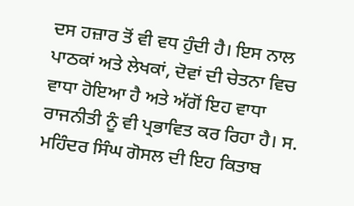ਦਸ ਹਜ਼ਾਰ ਤੋਂ ਵੀ ਵਧ ਹੁੰਦੀ ਹੈ। ਇਸ ਨਾਲ ਪਾਠਕਾਂ ਅਤੇ ਲੇਖਕਾਂ, ਦੋਵਾਂ ਦੀ ਚੇਤਨਾ ਵਿਚ ਵਾਧਾ ਹੋਇਆ ਹੈ ਅਤੇ ਅੱਗੋਂ ਇਹ ਵਾਧਾ ਰਾਜਨੀਤੀ ਨੂੰ ਵੀ ਪ੍ਰਭਾਵਿਤ ਕਰ ਰਿਹਾ ਹੈ। ਸ. ਮਹਿੰਦਰ ਸਿੰਘ ਗੋਸਲ ਦੀ ਇਹ ਕਿਤਾਬ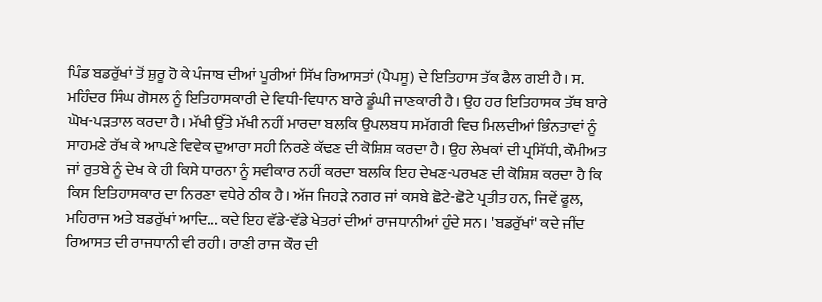ਪਿੰਡ ਬਡਰੁੱਖਾਂ ਤੋਂ ਸ਼ੁਰੂ ਹੋ ਕੇ ਪੰਜਾਬ ਦੀਆਂ ਪੂਰੀਆਂ ਸਿੱਖ ਰਿਆਸਤਾਂ (ਪੈਪਸੂ) ਦੇ ਇਤਿਹਾਸ ਤੱਕ ਫੈਲ ਗਈ ਹੈ। ਸ. ਮਹਿੰਦਰ ਸਿੰਘ ਗੋਸਲ ਨੂੰ ਇਤਿਹਾਸਕਾਰੀ ਦੇ ਵਿਧੀ-ਵਿਧਾਨ ਬਾਰੇ ਡੂੰਘੀ ਜਾਣਕਾਰੀ ਹੈ। ਉਹ ਹਰ ਇਤਿਹਾਸਕ ਤੱਥ ਬਾਰੇ ਘੋਖ-ਪੜਤਾਲ ਕਰਦਾ ਹੈ। ਮੱਖੀ ਉੱਤੇ ਮੱਖੀ ਨਹੀਂ ਮਾਰਦਾ ਬਲਕਿ ਉਪਲਬਧ ਸਮੱਗਰੀ ਵਿਚ ਮਿਲਦੀਆਂ ਭਿੰਨਤਾਵਾਂ ਨੂੰ ਸਾਹਮਣੇ ਰੱਖ ਕੇ ਆਪਣੇ ਵਿਵੇਕ ਦੁਆਰਾ ਸਹੀ ਨਿਰਣੇ ਕੱਢਣ ਦੀ ਕੋਸ਼ਿਸ਼ ਕਰਦਾ ਹੈ। ਉਹ ਲੇਖਕਾਂ ਦੀ ਪ੍ਰਸਿੱਧੀ, ਕੌਮੀਅਤ ਜਾਂ ਰੁਤਬੇ ਨੂੰ ਦੇਖ ਕੇ ਹੀ ਕਿਸੇ ਧਾਰਨਾ ਨੂੰ ਸਵੀਕਾਰ ਨਹੀਂ ਕਰਦਾ ਬਲਕਿ ਇਹ ਦੇਖਣ-ਪਰਖਣ ਦੀ ਕੋਸ਼ਿਸ਼ ਕਰਦਾ ਹੈ ਕਿ ਕਿਸ ਇਤਿਹਾਸਕਾਰ ਦਾ ਨਿਰਣਾ ਵਧੇਰੇ ਠੀਕ ਹੈ। ਅੱਜ ਜਿਹੜੇ ਨਗਰ ਜਾਂ ਕਸਬੇ ਛੋਟੇ-ਛੋਟੇ ਪ੍ਰਤੀਤ ਹਨ, ਜਿਵੇਂ ਫੂਲ, ਮਹਿਰਾਜ ਅਤੇ ਬਡਰੁੱਖਾਂ ਆਦਿ... ਕਦੇ ਇਹ ਵੱਡੇ-ਵੱਡੇ ਖੇਤਰਾਂ ਦੀਆਂ ਰਾਜਧਾਨੀਆਂ ਹੁੰਦੇ ਸਨ। 'ਬਡਰੁੱਖਾਂ' ਕਦੇ ਜੀਂਦ ਰਿਆਸਤ ਦੀ ਰਾਜਧਾਨੀ ਵੀ ਰਹੀ। ਰਾਣੀ ਰਾਜ ਕੌਰ ਦੀ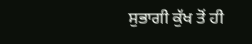ਸੁਭਾਗੀ ਕੁੱਖ ਤੋਂ ਹੀ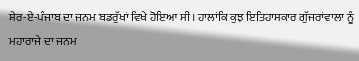ਸ਼ੇਰ-ਏ-ਪੰਜਾਬ ਦਾ ਜਨਮ ਬਡਰੁੱਖਾਂ ਵਿਖੇ ਹੋਇਆ ਸੀ। ਹਾਲਾਂਕਿ ਕੁਝ ਇਤਿਹਾਸਕਾਰ ਗੁੱਜਰਾਂਵਾਲਾ ਨੂੰ ਮਹਾਰਾਜੇ ਦਾ ਜਨਮ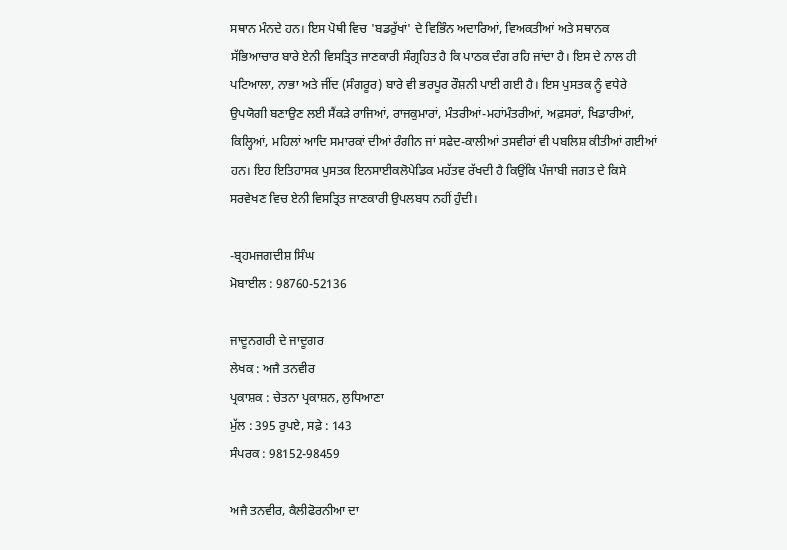ਸਥਾਨ ਮੰਨਦੇ ਹਨ। ਇਸ ਪੋਥੀ ਵਿਚ 'ਬਡਰੁੱਖਾਂ' ਦੇ ਵਿਭਿੰਨ ਅਦਾਰਿਆਂ, ਵਿਅਕਤੀਆਂ ਅਤੇ ਸਥਾਨਕ ਸੱਭਿਆਚਾਰ ਬਾਰੇ ਏਨੀ ਵਿਸਤ੍ਰਿਤ ਜਾਣਕਾਰੀ ਸੰਗ੍ਰਹਿਤ ਹੈ ਕਿ ਪਾਠਕ ਦੰਗ ਰਹਿ ਜਾਂਦਾ ਹੈ। ਇਸ ਦੇ ਨਾਲ ਹੀ ਪਟਿਆਲਾ, ਨਾਭਾ ਅਤੇ ਜੀਂਦ (ਸੰਗਰੂਰ) ਬਾਰੇ ਵੀ ਭਰਪੂਰ ਰੌਸ਼ਨੀ ਪਾਈ ਗਈ ਹੈ। ਇਸ ਪੁਸਤਕ ਨੂੰ ਵਧੇਰੇ ਉਪਯੋਗੀ ਬਣਾਉਣ ਲਈ ਸੈਂਕੜੇ ਰਾਜਿਆਂ, ਰਾਜਕੁਮਾਰਾਂ, ਮੰਤਰੀਆਂ-ਮਹਾਂਮੰਤਰੀਆਂ, ਅਫ਼ਸਰਾਂ, ਖਿਡਾਰੀਆਂ, ਕਿਲ੍ਹਿਆਂ, ਮਹਿਲਾਂ ਆਦਿ ਸਮਾਰਕਾਂ ਦੀਆਂ ਰੰਗੀਨ ਜਾਂ ਸਫੇਦ-ਕਾਲੀਆਂ ਤਸਵੀਰਾਂ ਵੀ ਪਬਲਿਸ਼ ਕੀਤੀਆਂ ਗਈਆਂ ਹਨ। ਇਹ ਇਤਿਹਾਸਕ ਪੁਸਤਕ ਇਨਸਾਈਕਲੋਪੇਡਿਕ ਮਹੱਤਵ ਰੱਖਦੀ ਹੈ ਕਿਉਂਕਿ ਪੰਜਾਬੀ ਜਗਤ ਦੇ ਕਿਸੇ ਸਰਵੇਖਣ ਵਿਚ ਏਨੀ ਵਿਸਤ੍ਰਿਤ ਜਾਣਕਾਰੀ ਉਪਲਬਧ ਨਹੀਂ ਹੁੰਦੀ।

-ਬ੍ਰਹਮਜਗਦੀਸ਼ ਸਿੰਘ
ਮੋਬਾਈਲ : 98760-52136

ਜਾਦੂਨਗਰੀ ਦੇ ਜਾਦੂਗਰ
ਲੇਖਕ : ਅਜੈ ਤਨਵੀਰ
ਪ੍ਰਕਾਸ਼ਕ : ਚੇਤਨਾ ਪ੍ਰਕਾਸ਼ਨ, ਲੁਧਿਆਣਾ
ਮੁੱਲ : 395 ਰੁਪਏ, ਸਫ਼ੇ : 143
ਸੰਪਰਕ : 98152-98459

ਅਜੈ ਤਨਵੀਰ, ਕੈਲੀਫੋਰਨੀਆ ਦਾ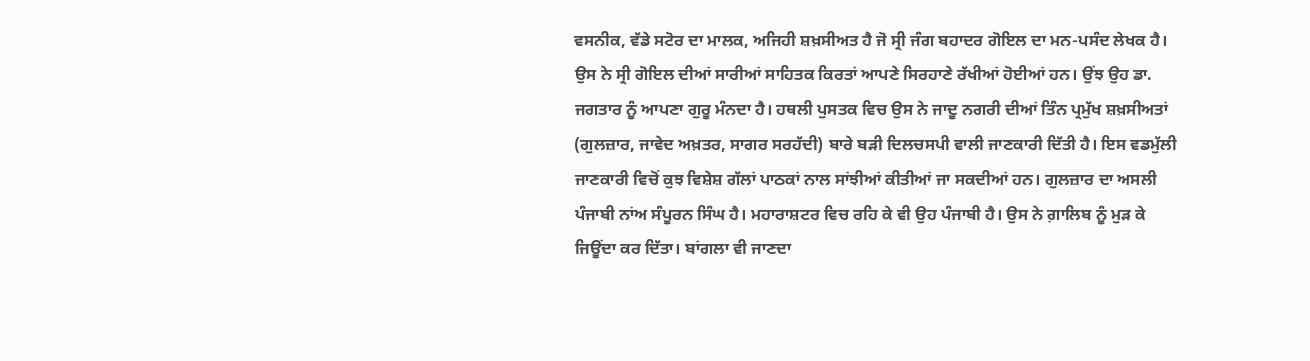ਵਸਨੀਕ, ਵੱਡੇ ਸਟੋਰ ਦਾ ਮਾਲਕ, ਅਜਿਹੀ ਸ਼ਖ਼ਸੀਅਤ ਹੈ ਜੋ ਸ੍ਰੀ ਜੰਗ ਬਹਾਦਰ ਗੋਇਲ ਦਾ ਮਨ-ਪਸੰਦ ਲੇਖਕ ਹੈ। ਉਸ ਨੇ ਸ੍ਰੀ ਗੋਇਲ ਦੀਆਂ ਸਾਰੀਆਂ ਸਾਹਿਤਕ ਕਿਰਤਾਂ ਆਪਣੇ ਸਿਰਹਾਣੇ ਰੱਖੀਆਂ ਹੋਈਆਂ ਹਨ। ਉਂਝ ਉਹ ਡਾ. ਜਗਤਾਰ ਨੂੰ ਆਪਣਾ ਗੁਰੂ ਮੰਨਦਾ ਹੈ। ਹਥਲੀ ਪੁਸਤਕ ਵਿਚ ਉਸ ਨੇ ਜਾਦੂ ਨਗਰੀ ਦੀਆਂ ਤਿੰਨ ਪ੍ਰਮੁੱਖ ਸ਼ਖ਼ਸੀਅਤਾਂ (ਗੁਲਜ਼ਾਰ, ਜਾਵੇਦ ਅਖ਼ਤਰ, ਸਾਗਰ ਸਰਹੱਦੀ) ਬਾਰੇ ਬੜੀ ਦਿਲਚਸਪੀ ਵਾਲੀ ਜਾਣਕਾਰੀ ਦਿੱਤੀ ਹੈ। ਇਸ ਵਡਮੁੱਲੀ ਜਾਣਕਾਰੀ ਵਿਚੋਂ ਕੁਝ ਵਿਸ਼ੇਸ਼ ਗੱਲਾਂ ਪਾਠਕਾਂ ਨਾਲ ਸਾਂਝੀਆਂ ਕੀਤੀਆਂ ਜਾ ਸਕਦੀਆਂ ਹਨ। ਗੁਲਜ਼ਾਰ ਦਾ ਅਸਲੀ ਪੰਜਾਬੀ ਨਾਂਅ ਸੰਪੂਰਨ ਸਿੰਘ ਹੈ। ਮਹਾਰਾਸ਼ਟਰ ਵਿਚ ਰਹਿ ਕੇ ਵੀ ਉਹ ਪੰਜਾਬੀ ਹੈ। ਉਸ ਨੇ ਗ਼ਾਲਿਬ ਨੂੰ ਮੁੜ ਕੇ ਜਿਊਂਦਾ ਕਰ ਦਿੱਤਾ। ਬਾਂਗਲਾ ਵੀ ਜਾਣਦਾ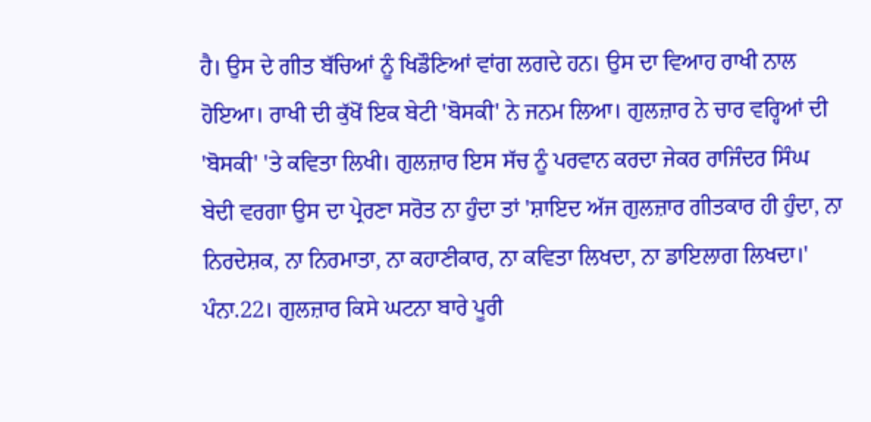ਹੈ। ਉਸ ਦੇ ਗੀਤ ਬੱਚਿਆਂ ਨੂੰ ਖਿਡੌਣਿਆਂ ਵਾਂਗ ਲਗਦੇ ਹਨ। ਉਸ ਦਾ ਵਿਆਹ ਰਾਖੀ ਨਾਲ ਹੋਇਆ। ਰਾਖੀ ਦੀ ਕੁੱਖੋਂ ਇਕ ਬੇਟੀ 'ਬੋਸਕੀ' ਨੇ ਜਨਮ ਲਿਆ। ਗੁਲਜ਼ਾਰ ਨੇ ਚਾਰ ਵਰ੍ਹਿਆਂ ਦੀ 'ਬੋਸਕੀ' 'ਤੇ ਕਵਿਤਾ ਲਿਖੀ। ਗੁਲਜ਼ਾਰ ਇਸ ਸੱਚ ਨੂੰ ਪਰਵਾਨ ਕਰਦਾ ਜੇਕਰ ਰਾਜਿੰਦਰ ਸਿੰਘ ਬੇਦੀ ਵਰਗਾ ਉਸ ਦਾ ਪ੍ਰੇਰਣਾ ਸਰੋਤ ਨਾ ਹੁੰਦਾ ਤਾਂ 'ਸ਼ਾਇਦ ਅੱਜ ਗੁਲਜ਼ਾਰ ਗੀਤਕਾਰ ਹੀ ਹੁੰਦਾ, ਨਾ ਨਿਰਦੇਸ਼ਕ, ਨਾ ਨਿਰਮਾਤਾ, ਨਾ ਕਹਾਣੀਕਾਰ, ਨਾ ਕਵਿਤਾ ਲਿਖਦਾ, ਨਾ ਡਾਇਲਾਗ ਲਿਖਦਾ।' ਪੰਨਾ.22। ਗੁਲਜ਼ਾਰ ਕਿਸੇ ਘਟਨਾ ਬਾਰੇ ਪੂਰੀ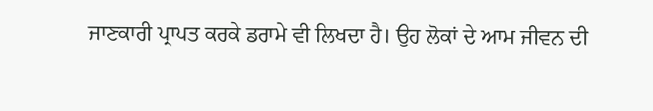ਜਾਣਕਾਰੀ ਪ੍ਰਾਪਤ ਕਰਕੇ ਡਰਾਮੇ ਵੀ ਲਿਖਦਾ ਹੈ। ਉਹ ਲੋਕਾਂ ਦੇ ਆਮ ਜੀਵਨ ਦੀ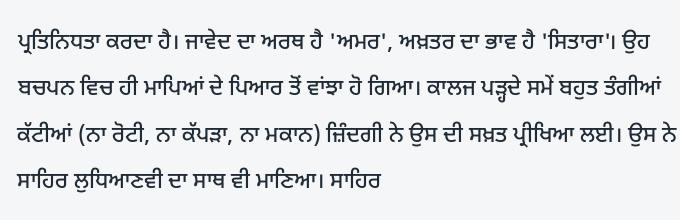ਪ੍ਰਤਿਨਿਧਤਾ ਕਰਦਾ ਹੈ। ਜਾਵੇਦ ਦਾ ਅਰਥ ਹੈ 'ਅਮਰ', ਅਖ਼ਤਰ ਦਾ ਭਾਵ ਹੈ 'ਸਿਤਾਰਾ'। ਉਹ ਬਚਪਨ ਵਿਚ ਹੀ ਮਾਪਿਆਂ ਦੇ ਪਿਆਰ ਤੋਂ ਵਾਂਝਾ ਹੋ ਗਿਆ। ਕਾਲਜ ਪੜ੍ਹਦੇ ਸਮੇਂ ਬਹੁਤ ਤੰਗੀਆਂ ਕੱਟੀਆਂ (ਨਾ ਰੋਟੀ, ਨਾ ਕੱਪੜਾ, ਨਾ ਮਕਾਨ) ਜ਼ਿੰਦਗੀ ਨੇ ਉਸ ਦੀ ਸਖ਼ਤ ਪ੍ਰੀਖਿਆ ਲਈ। ਉਸ ਨੇ ਸਾਹਿਰ ਲੁਧਿਆਣਵੀ ਦਾ ਸਾਥ ਵੀ ਮਾਣਿਆ। ਸਾਹਿਰ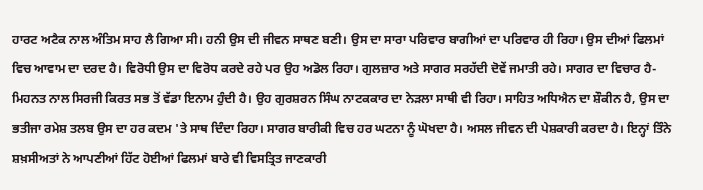ਹਾਰਟ ਅਟੈਕ ਨਾਲ ਅੰਤਿਮ ਸਾਹ ਲੈ ਗਿਆ ਸੀ। ਹਨੀ ਉਸ ਦੀ ਜੀਵਨ ਸਾਥਣ ਬਣੀ। ਉਸ ਦਾ ਸਾਰਾ ਪਰਿਵਾਰ ਬਾਗੀਆਂ ਦਾ ਪਰਿਵਾਰ ਹੀ ਰਿਹਾ। ਉਸ ਦੀਆਂ ਫਿਲਮਾਂ ਵਿਚ ਆਵਾਮ ਦਾ ਦਰਦ ਹੈ। ਵਿਰੋਧੀ ਉਸ ਦਾ ਵਿਰੋਧ ਕਰਦੇ ਰਹੇ ਪਰ ਉਹ ਅਡੋਲ ਰਿਹਾ। ਗੁਲਜ਼ਾਰ ਅਤੇ ਸਾਗਰ ਸਰਹੱਦੀ ਦੋਵੇਂ ਜਮਾਤੀ ਰਹੇ। ਸਾਗਰ ਦਾ ਵਿਚਾਰ ਹੈ-ਮਿਹਨਤ ਨਾਲ ਸਿਰਜੀ ਕਿਰਤ ਸਭ ਤੋਂ ਵੱਡਾ ਇਨਾਮ ਹੁੰਦੀ ਹੈ। ਉਹ ਗੁਰਸ਼ਰਨ ਸਿੰਘ ਨਾਟਕਕਾਰ ਦਾ ਨੇੜਲਾ ਸਾਥੀ ਵੀ ਰਿਹਾ। ਸਾਹਿਤ ਅਧਿਐਨ ਦਾ ਸ਼ੌਕੀਨ ਹੈ, ਉਸ ਦਾ ਭਤੀਜਾ ਰਮੇਸ਼ ਤਲਬ ਉਸ ਦਾ ਹਰ ਕਦਮ 'ਤੇ ਸਾਥ ਦਿੰਦਾ ਰਿਹਾ। ਸਾਗਰ ਬਾਰੀਕੀ ਵਿਚ ਹਰ ਘਟਨਾ ਨੂੰ ਘੋਖਦਾ ਹੈ। ਅਸਲ ਜੀਵਨ ਦੀ ਪੇਸ਼ਕਾਰੀ ਕਰਦਾ ਹੈ। ਇਨ੍ਹਾਂ ਤਿੰਨੇ ਸ਼ਖ਼ਸੀਅਤਾਂ ਨੇ ਆਪਣੀਆਂ ਹਿੱਟ ਹੋਈਆਂ ਫਿਲਮਾਂ ਬਾਰੇ ਵੀ ਵਿਸਤ੍ਰਿਤ ਜਾਣਕਾਰੀ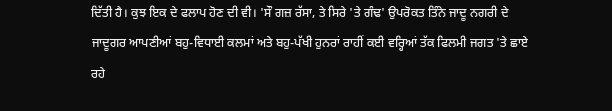ਦਿੱਤੀ ਹੈ। ਕੁਝ ਇਕ ਦੇ ਫਲਾਪ ਹੋਣ ਦੀ ਵੀ। 'ਸੌ ਗਜ਼ ਰੱਸਾ, ਤੇ ਸਿਰੇ 'ਤੇ ਗੰਢ' ਉਪਰੋਕਤ ਤਿੰਨੇ ਜਾਦੂ ਨਗਰੀ ਦੇ ਜਾਦੂਗਰ ਆਪਣੀਆਂ ਬਹੁ-ਵਿਧਾਈ ਕਲਮਾਂ ਅਤੇ ਬਹੁ-ਪੱਖੀ ਹੁਨਰਾਂ ਰਾਹੀਂ ਕਈ ਵਰ੍ਹਿਆਂ ਤੱਕ ਫਿਲਮੀ ਜਗਤ 'ਤੇ ਛਾਏ ਰਹੇ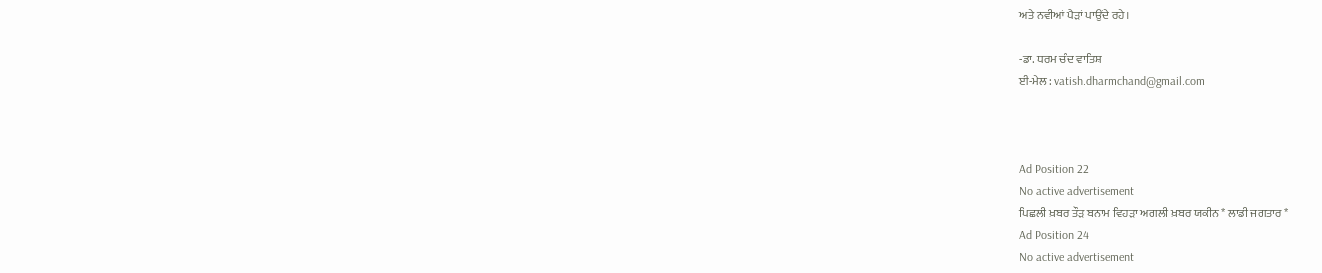ਅਤੇ ਨਵੀਆਂ ਪੈੜਾਂ ਪਾਉਂਦੇ ਰਹੇ।

-ਡਾ. ਧਰਮ ਚੰਦ ਵਾਤਿਸ਼
ਈ-ਮੇਲ : vatish.dharmchand@gmail.com



Ad Position 22
No active advertisement
ਪਿਛਲੀ ਖ਼ਬਰ ਤੌੜ ਬਨਾਮ ਵਿਹੜਾ ਅਗਲੀ ਖ਼ਬਰ ਯਕੀਨ * ਲਾਡੀ ਜਗਤਾਰ *
Ad Position 24
No active advertisement